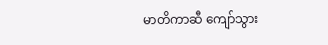မာတိကာဆီ ကျော်သွား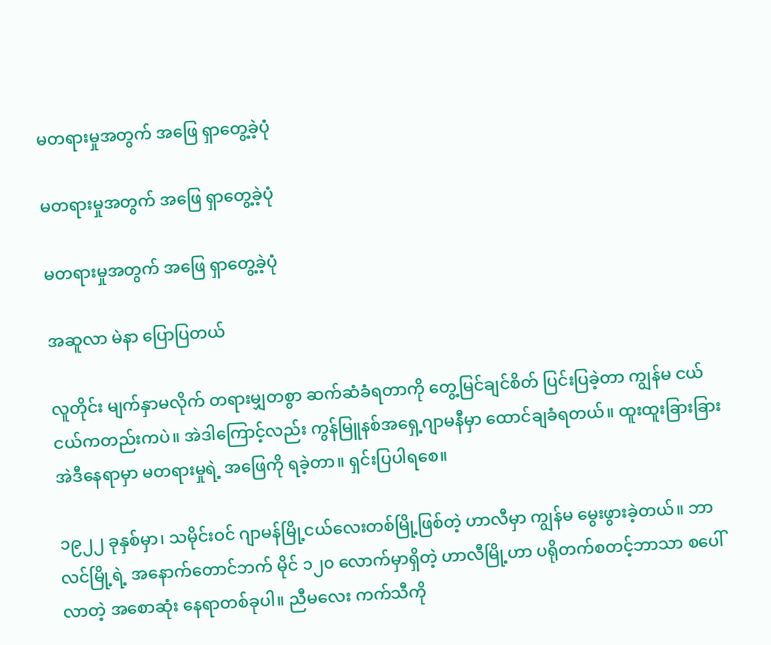မတရားမှုအတွက် အဖြေ ရှာတွေ့ခဲ့ပုံ

မတရားမှုအတွက် အဖြေ ရှာတွေ့ခဲ့ပုံ

မတရားမှုအတွက် အဖြေ ရှာတွေ့ခဲ့ပုံ

အဆူလာ မဲနာ ပြောပြတယ်

လူတိုင်း မျက်နှာမလိုက် တရားမျှတစွာ ဆက်ဆံခံရတာကို တွေ့မြင်ချင်စိတ် ပြင်းပြခဲ့တာ ကျွန်မ ငယ်ငယ်ကတည်းကပဲ။ အဲဒါကြောင့်လည်း ကွန်မြူနစ်အရှေ့ဂျာမနီမှာ ထောင်ချခံရတယ်။ ထူးထူးခြားခြား အဲဒီနေရာမှာ မတရားမှုရဲ့ အဖြေကို ရခဲ့တာ။ ရှင်းပြပါရစေ။

၁၉၂၂ ခုနှစ်မှာ၊ သမိုင်းဝင် ဂျာမန်မြို့ငယ်လေးတစ်မြို့ဖြစ်တဲ့ ဟာလီမှာ ကျွန်မ မွေးဖွားခဲ့တယ်။ ဘာလင်မြို့ရဲ့ အနောက်တောင်ဘက် မိုင် ၁၂၀ လောက်မှာရှိတဲ့ ဟာလီမြို့ဟာ ပရိုတက်စတင့်ဘာသာ စပေါ်လာတဲ့ အစောဆုံး နေရာတစ်ခုပါ။ ညီမလေး ကက်သီကို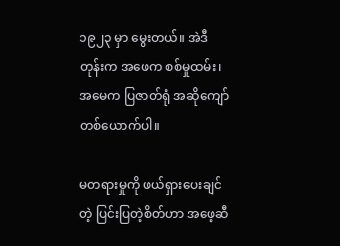၁၉၂၃ မှာ မွေးတယ်။ အဲဒီတုန်းက အဖေက စစ်မှုထမ်း၊ အမေက ပြဇာတ်ရုံ အဆိုကျော်တစ်ယောက်ပါ။

မတရားမှုကို ဖယ်ရှားပေးချင်တဲ့ ပြင်းပြတဲ့စိတ်ဟာ အဖေ့ဆီ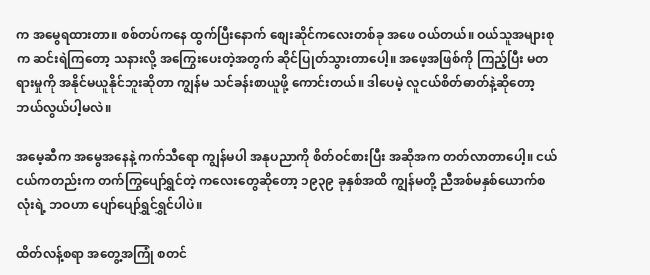က အမွေရထားတာ။ စစ်တပ်ကနေ ထွက်ပြီးနောက် စျေးဆိုင်ကလေးတစ်ခု အဖေ ဝယ်တယ်။ ဝယ်သူအများစုက ဆင်းရဲကြတော့ သနားလို့ အကြွေးပေးတဲ့အတွက် ဆိုင်ပြုတ်သွားတာပေါ့။ အဖေ့အဖြစ်ကို ကြည့်ပြီး မတရားမှုကို အနိုင်မယူနိုင်ဘူးဆိုတာ ကျွန်မ သင်ခန်းစာယူဖို့ ကောင်းတယ်။ ဒါပေမဲ့ လူငယ်စိတ်ဓာတ်နဲ့ဆိုတော့ ဘယ်လွယ်ပါ့မလဲ။

အမေ့ဆီက အမွေအနေနဲ့ ကက်သီရော ကျွန်မပါ အနုပညာကို စိတ်ဝင်စားပြီး အဆိုအက တတ်လာတာပေါ့။ ငယ်ငယ်ကတည်းက တက်ကြွပျော်ရွှင်တဲ့ ကလေးတွေဆိုတော့ ၁၉၃၉ ခုနှစ်အထိ ကျွန်မတို့ ညီအစ်မနှစ်ယောက်စလုံးရဲ့ ဘဝဟာ ပျော်ပျော်ရွှင်ရွှင်ပါပဲ။

ထိတ်လန့်စရာ အတွေ့အကြုံ စတင်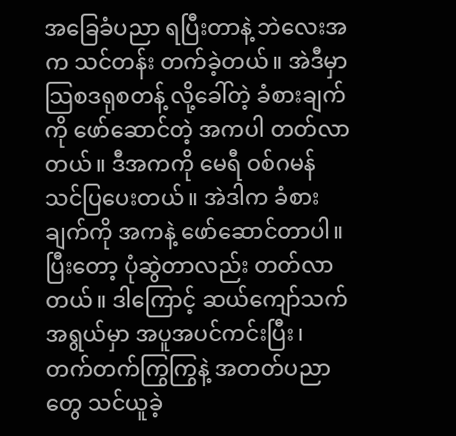အခြေခံပညာ ရပြီးတာနဲ့ ဘဲလေးအက သင်တန်း တက်ခဲ့တယ်။ အဲဒီမှာ သြစဒရုစတန့် လို့ခေါ်တဲ့ ခံစားချက်ကို ဖော်ဆောင်တဲ့ အကပါ တတ်လာတယ်။ ဒီအကကို မေရီ ဝစ်ဂမန် သင်ပြပေးတယ်။ အဲဒါက ခံစားချက်ကို အကနဲ့ ဖော်ဆောင်တာပါ။ ပြီးတော့ ပုံဆွဲတာလည်း တတ်လာတယ်။ ဒါကြောင့် ဆယ်ကျော်သက်အရွယ်မှာ အပူအပင်ကင်းပြီး၊ တက်တက်ကြွကြွနဲ့ အတတ်ပညာတွေ သင်ယူခဲ့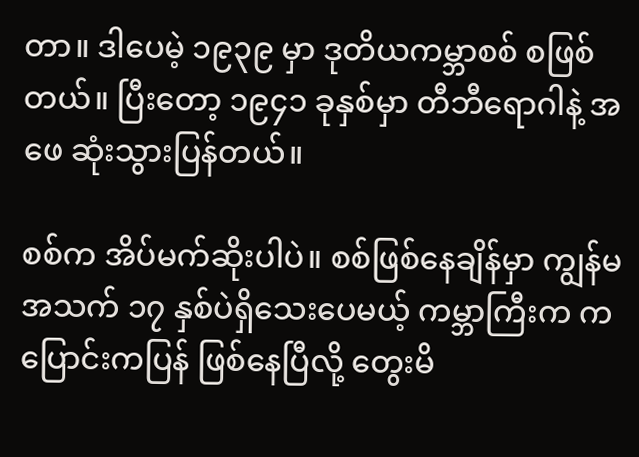တာ။ ဒါပေမဲ့ ၁၉၃၉ မှာ ဒုတိယကမ္ဘာစစ် စဖြစ်တယ်။ ပြီးတော့ ၁၉၄၁ ခုနှစ်မှာ တီဘီရောဂါနဲ့ အဖေ ဆုံးသွားပြန်တယ်။

စစ်က အိပ်မက်ဆိုးပါပဲ။ စစ်ဖြစ်နေချိန်မှာ ကျွန်မအသက် ၁၇ နှစ်ပဲရှိသေးပေမယ့် ကမ္ဘာကြီးက ကပြောင်းကပြန် ဖြစ်နေပြီလို့ တွေးမိ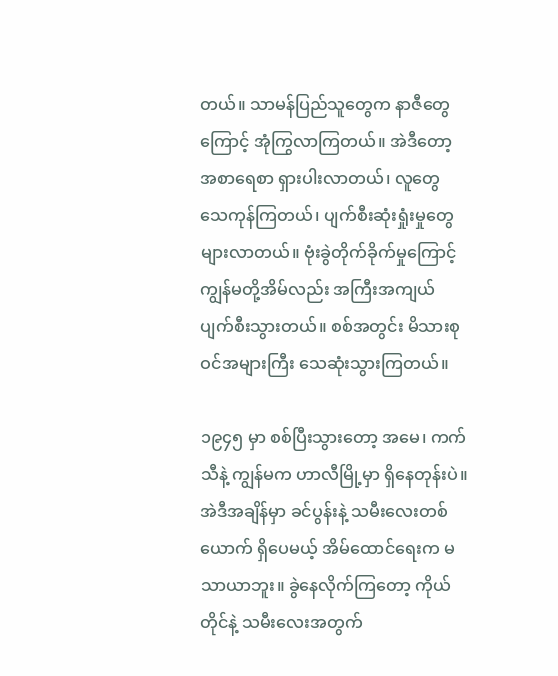တယ်။ သာမန်ပြည်သူတွေက နာဇီတွေကြောင့် အုံကြွလာကြတယ်။ အဲဒီတော့ အစာရေစာ ရှားပါးလာတယ်၊ လူတွေ သေကုန်ကြတယ်၊ ပျက်စီးဆုံးရှုံးမှုတွေ များလာတယ်။ ဗုံးခွဲတိုက်ခိုက်မှုကြောင့် ကျွန်မတို့အိမ်လည်း အကြီးအကျယ် ပျက်စီးသွားတယ်။ စစ်အတွင်း မိသားစုဝင်အများကြီး သေဆုံးသွားကြတယ်။

၁၉၄၅ မှာ စစ်ပြီးသွားတော့ အမေ၊ ကက်သီနဲ့ ကျွန်မက ဟာလီမြို့မှာ ရှိနေတုန်းပဲ။ အဲဒီအချိန်မှာ ခင်ပွန်းနဲ့ သမီးလေးတစ်ယောက် ရှိပေမယ့် အိမ်ထောင်ရေးက မသာယာဘူး။ ခွဲနေလိုက်ကြတော့ ကိုယ်တိုင်နဲ့ သမီးလေးအတွက်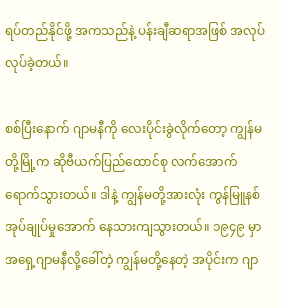ရပ်တည်နိုင်ဖို့ အကသည်နဲ့ ပန်းချီဆရာအဖြစ် အလုပ်လုပ်ခဲ့တယ်။

စစ်ပြီးနောက် ဂျာမနီကို လေးပိုင်းခွဲလိုက်တော့ ကျွန်မတို့မြို့က ဆိုဗီယက်ပြည်ထောင်စု လက်အောက် ရောက်သွားတယ်။ ဒါနဲ့ ကျွန်မတို့အားလုံး ကွန်မြူနစ်အုပ်ချုပ်မှုအောက် နေသားကျသွားတယ်။ ၁၉၄၉ မှာ အရှေ့ဂျာမနီလို့ခေါ်တဲ့ ကျွန်မတို့နေတဲ့ အပိုင်းက ဂျာ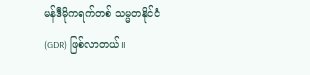မန်ဒီမိုကရက်တစ် သမ္မတနိုင်ငံ (GDR) ဖြစ်လာတယ်။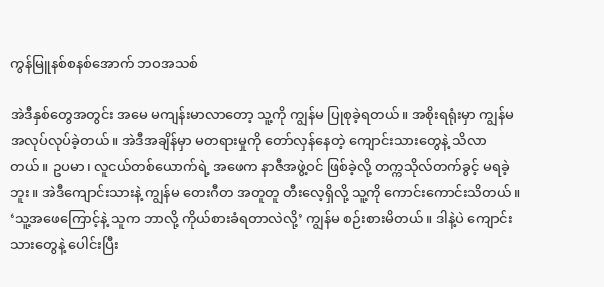ကွန်မြူနစ်စနစ်အောက် ဘဝအသစ်

အဲဒီနှစ်တွေအတွင်း အမေ မကျန်းမာလာတော့ သူ့ကို ကျွန်မ ပြုစုခဲ့ရတယ်။ အစိုးရရုံးမှာ ကျွန်မအလုပ်လုပ်ခဲ့တယ်။ အဲဒီအချိန်မှာ မတရားမှုကို တော်လှန်နေတဲ့ ကျောင်းသားတွေနဲ့ သိလာတယ်။ ဥပမာ၊ လူငယ်တစ်ယောက်ရဲ့ အဖေက နာဇီအဖွဲ့ဝင် ဖြစ်ခဲ့လို့ တက္ကသိုလ်တက်ခွင့် မရခဲ့ဘူး။ အဲဒီကျောင်းသားနဲ့ ကျွန်မ တေးဂီတ အတူတူ တီးလေ့ရှိလို့ သူ့ကို ကောင်းကောင်းသိတယ်။ ‘သူ့အဖေကြောင့်နဲ့ သူက ဘာလို့ ကိုယ်စားခံရတာလဲလို့’ ကျွန်မ စဉ်းစားမိတယ်။ ဒါနဲ့ပဲ ကျောင်းသားတွေနဲ့ ပေါင်းပြီး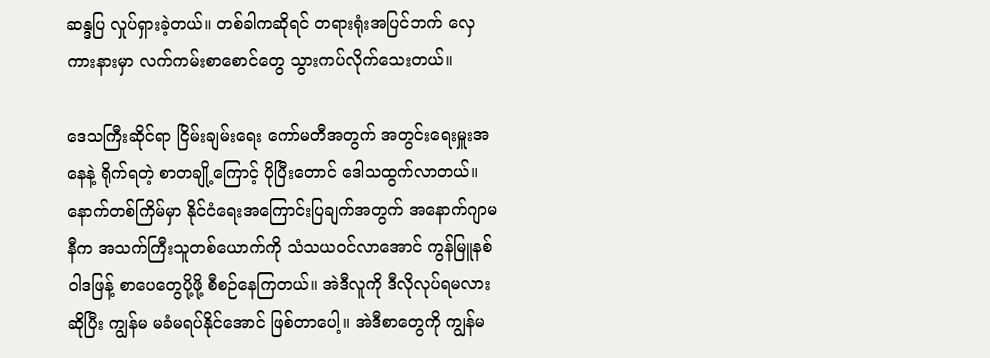ဆန္ဒပြ လှုပ်ရှားခဲ့တယ်။ တစ်ခါကဆိုရင် တရားရုံးအပြင်ဘက် လှေကားနားမှာ လက်ကမ်းစာစောင်တွေ သွားကပ်လိုက်သေးတယ်။

ဒေသကြီးဆိုင်ရာ ငြိမ်းချမ်းရေး ကော်မတီအတွက် အတွင်းရေးမှူးအနေနဲ့ ရိုက်ရတဲ့ စာတချို့ကြောင့် ပိုပြီးတောင် ဒေါသထွက်လာတယ်။ နောက်တစ်ကြိမ်မှာ နိုင်ငံရေးအကြောင်းပြချက်အတွက် အနောက်ဂျာမနီက အသက်ကြီးသူတစ်ယောက်ကို သံသယဝင်လာအောင် ကွန်မြူနစ် ဝါဒဖြန့် စာပေတွေပို့ဖို့ စီစဉ်နေကြတယ်။ အဲဒီလူကို ဒီလိုလုပ်ရမလားဆိုပြီး ကျွန်မ မခံမရပ်နိုင်အောင် ဖြစ်တာပေါ့။ အဲဒီစာတွေကို ကျွန်မ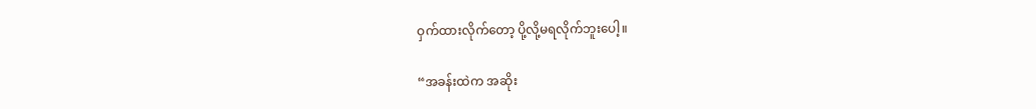ဝှက်ထားလိုက်တော့ ပို့လို့မရလိုက်ဘူးပေါ့။

“အခန်းထဲက အဆိုး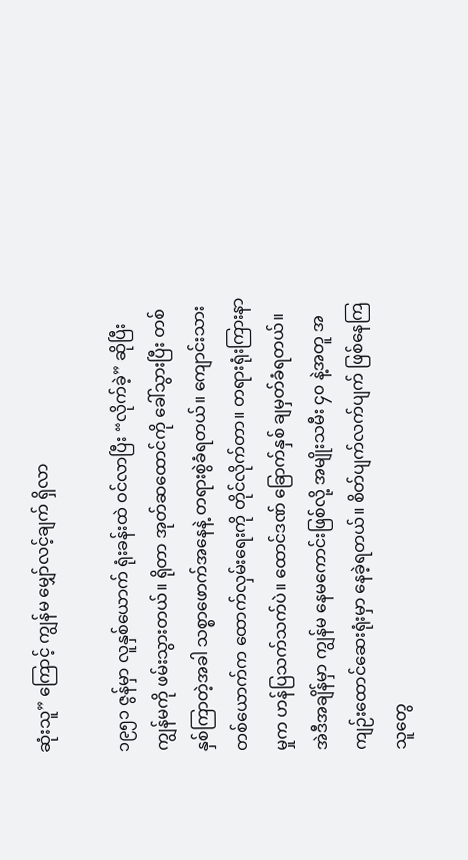ဆုံးသူ” ကြောင့် ကျွန်မ မျှော်လင့်ချက် ရှိလာ

၁၉၅၁ ဇွန်မှာ လူနှစ်ယောက် ရုံးခန်းထဲ ဝင်လာပြီး “လိုက်ခဲ့” ဆိုပြီး ကျွန်မကို ဖမ်းသွားတယ်။ ရိုတာ အုတ်ဆထောင်ကို ခေါ်သွားပြီး တစ်နှစ်ကြာတဲ့အခါ သစ္စာဖောက်အနေနဲ့ တရားစွဲခံရတယ်။ ကျောင်းသားတစ်ယောက်က ထောက်လှမ်းရေးကို တိုင်လိုက်တာ။ တရားရုံးကြားနာမှုက ဟန်ပြသက်သက်ပဲ။ ထောင်ဒဏ် ခြောက်နှစ် ချမှတ်ခံရတယ်။ အဲဒီအချိန်မှာ ကျွန်မ နေမကောင်းဖြစ်လို့ အမျိုးသမီး ၄၀ နဲ့အတူ အကျဉ်းထောင်ဆေးရုံးမှာ နေခဲ့ရတယ်။ စိတ်ပျက်လက်ပျက် ဖြစ်နေကြသူတွေ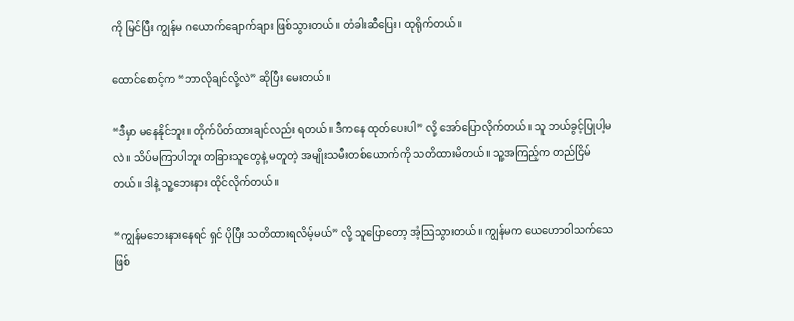ကို မြင်ပြီး ကျွန်မ ဂယောက်ချောက်ချား ဖြစ်သွားတယ်။ တံခါးဆီပြေး၊ ထုရိုက်တယ်။

ထောင်စောင့်က “ဘာလိုချင်လို့လဲ” ဆိုပြီး မေးတယ်။

“ဒီမှာ မနေနိုင်ဘူး။ တိုက်ပိတ်ထားချင်လည်း ရတယ်။ ဒီကနေ ထုတ်ပေးပါ” လို့ အော်ပြောလိုက်တယ်။ သူ ဘယ်ခွင့်ပြုပါ့မလဲ။ သိပ်မကြာပါဘူး တခြားသူတွေနဲ့ မတူတဲ့ အမျိုးသမီးတစ်ယောက်ကို သတိထားမိတယ်။ သူ့အကြည့်က တည်ငြိမ်တယ်။ ဒါနဲ့ သူ့ဘေးနား ထိုင်လိုက်တယ်။

“ကျွန်မဘေးနားနေရင် ရှင် ပိုပြီး သတိထားရလိမ့်မယ်” လို့ သူပြောတော့ အံ့သြသွားတယ်။ ကျွန်မက ယေဟောဝါသက်သေဖြစ်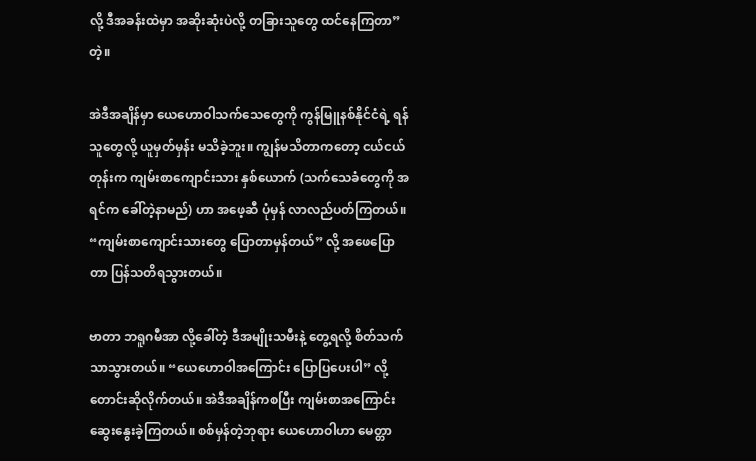လို့ ဒီအခန်းထဲမှာ အဆိုးဆုံးပဲလို့ တခြားသူတွေ ထင်နေကြတာ” တဲ့။

အဲဒီအချိန်မှာ ယေဟောဝါသက်သေတွေကို ကွန်မြူနစ်နိုင်ငံရဲ့ ရန်သူတွေလို့ ယူမှတ်မှန်း မသိခဲ့ဘူး။ ကျွန်မသိတာကတော့ ငယ်ငယ်တုန်းက ကျမ်းစာကျောင်းသား နှစ်ယောက် (သက်သေခံတွေကို အရင်က ခေါ်တဲ့နာမည်) ဟာ အဖေ့ဆီ ပုံမှန် လာလည်ပတ်ကြတယ်။ “ကျမ်းစာကျောင်းသားတွေ ပြောတာမှန်တယ်” လို့ အဖေပြောတာ ပြန်သတိရသွားတယ်။

ဗာတာ ဘရူဂမီအာ လို့ခေါ်တဲ့ ဒီအမျိုးသမီးနဲ့ တွေ့ရလို့ စိတ်သက်သာသွားတယ်။ “ယေဟောဝါအကြောင်း ပြောပြပေးပါ” လို့ တောင်းဆိုလိုက်တယ်။ အဲဒီအချိန်ကစပြီး ကျမ်းစာအကြောင်းဆွေးနွေးခဲ့ကြတယ်။ စစ်မှန်တဲ့ဘုရား ယေဟောဝါဟာ မေတ္တာ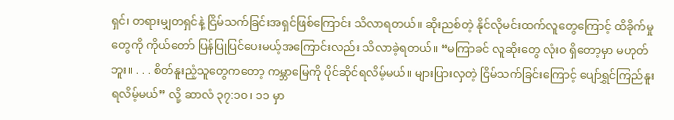ရှင်၊ တရားမျှတရှင်နဲ့ ငြိမ်သက်ခြင်းအရှင်ဖြစ်ကြောင်း သိလာရတယ်။ ဆိုးညစ်တဲ့ နိုင်လိုမင်းထက်လူတွေကြောင့် ထိခိုက်မှုတွေကို ကိုယ်တော် ပြန်ပြုပြင်ပေးမယ့်အကြောင်းလည်း သိလာခဲ့ရတယ်။ “မကြာခင် လူဆိုးတွေ လုံးဝ ရှိတော့မှာ မဟုတ်ဘူး။ . . . စိတ်နူးညံ့သူတွေကတော့ ကမ္ဘာမြေကို ပိုင်ဆိုင်ရလိမ့်မယ်။ များပြားလှတဲ့ ငြိမ်သက်ခြင်းကြောင့် ပျော်ရွှင်ကြည်နူးရလိမ့်မယ်” လို့ ဆာလံ ၃၇:၁၀၊ ၁၁ မှာ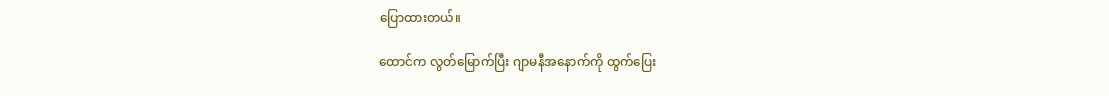ပြောထားတယ်။

ထောင်က လွတ်မြောက်ပြီး ဂျာမနီအနောက်ကို ထွက်ပြေး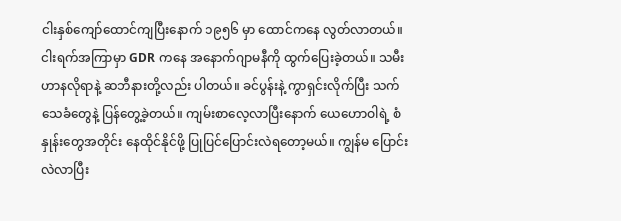ငါးနှစ်ကျော်ထောင်ကျပြီးနောက် ၁၉၅၆ မှာ ထောင်ကနေ လွတ်လာတယ်။ ငါးရက်အကြာမှာ GDR ကနေ အနောက်ဂျာမနီကို ထွက်ပြေးခဲ့တယ်။ သမီး ဟာနလိုရာနဲ့ ဆဘီနားတို့လည်း ပါတယ်။ ခင်ပွန်းနဲ့ ကွာရှင်းလိုက်ပြီး သက်သေခံတွေနဲ့ ပြန်တွေ့ခဲ့တယ်။ ကျမ်းစာလေ့လာပြီးနောက် ယေဟောဝါရဲ့ စံနှုန်းတွေအတိုင်း နေထိုင်နိုင်ဖို့ ပြုပြင်ပြောင်းလဲရတော့မယ်။ ကျွန်မ ပြောင်းလဲလာပြီး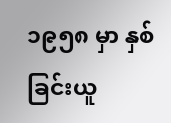၁၉၅၈ မှာ နှစ်ခြင်းယူ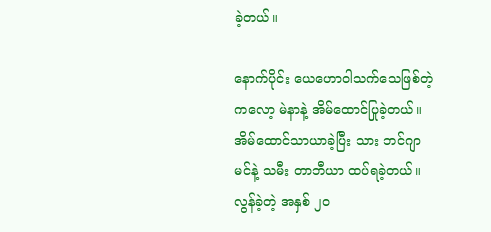ခဲ့တယ်။

နောက်ပိုင်း ယေဟောဝါသက်သေဖြစ်တဲ့ ကလော့ မဲနာနဲ့ အိမ်ထောင်ပြုခဲ့တယ်။ အိမ်ထောင်သာယာခဲ့ပြီး သား ဘင်ဂျာမင်နဲ့ သမီး တာဘီယာ ထပ်ရခဲ့တယ်။ လွန်ခဲ့တဲ့ အနှစ် ၂၀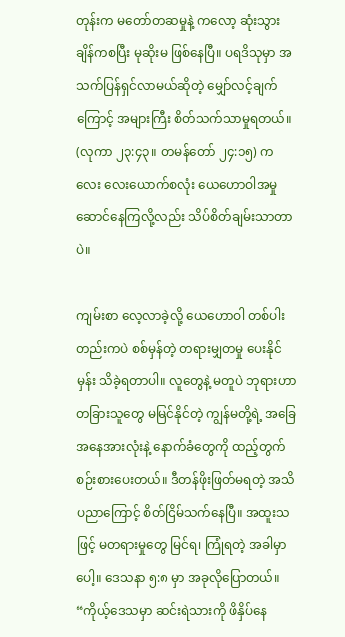တုန်းက မတော်တဆမှုနဲ့ ကလော့ ဆုံးသွားချိန်ကစပြီး မုဆိုးမ ဖြစ်နေပြီ။ ပရဒိသုမှာ အသက်ပြန်ရှင်လာမယ်ဆိုတဲ့ မျှော်လင့်ချက်ကြောင့် အများကြီး စိတ်သက်သာမှုရတယ်။ (လုကာ ၂၃:၄၃။ တမန်တော် ၂၄:၁၅) ကလေး လေးယောက်စလုံး ယေဟောဝါအမှုဆောင်နေကြလို့လည်း သိပ်စိတ်ချမ်းသာတာပဲ။

ကျမ်းစာ လေ့လာခဲ့လို့ ယေဟောဝါ တစ်ပါးတည်းကပဲ စစ်မှန်တဲ့ တရားမျှတမှု ပေးနိုင်မှန်း သိခဲ့ရတာပါ။ လူတွေနဲ့ မတူပဲ ဘုရားဟာ တခြားသူတွေ မမြင်နိုင်တဲ့ ကျွန်မတို့ရဲ့ အခြေအနေအားလုံးနဲ့ နောက်ခံတွေကို ထည့်တွက် စဉ်းစားပေးတယ်။ ဒီတန်ဖိုးဖြတ်မရတဲ့ အသိပညာကြောင့် စိတ်ငြိမ်သက်နေပြီ။ အထူးသဖြင့် မတရားမှုတွေ မြင်ရ၊ ကြုံရတဲ့ အခါမှာပေါ့။ ဒေသနာ ၅:၈ မှာ အခုလိုပြောတယ်။ “ကိုယ့်ဒေသမှာ ဆင်းရဲသားကို ဖိနှိပ်နေ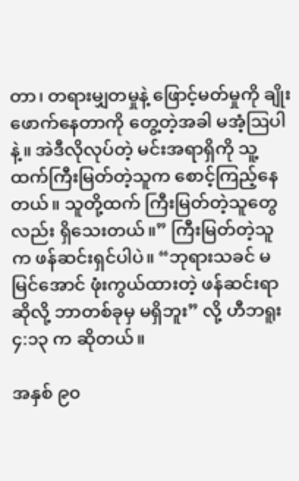တာ၊ တရားမျှတမှုနဲ့ ဖြောင့်မတ်မှုကို ချိုးဖောက်နေတာကို တွေ့တဲ့အခါ မအံ့ဩပါနဲ့။ အဲဒီလိုလုပ်တဲ့ မင်းအရာရှိကို သူ့ထက်ကြီးမြတ်တဲ့သူက စောင့်ကြည့်နေတယ်။ သူတို့ထက် ကြီးမြတ်တဲ့သူတွေလည်း ရှိသေးတယ်။” ကြီးမြတ်တဲ့သူက ဖန်ဆင်းရှင်ပါပဲ။ “ဘုရားသခင် မမြင်အောင် ဖုံးကွယ်ထားတဲ့ ဖန်ဆင်းရာဆိုလို့ ဘာတစ်ခုမှ မရှိဘူး” လို့ ဟီဘရူး ၄:၁၃ က ဆိုတယ်။

အနှစ် ၉၀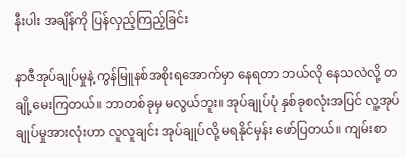နီးပါး အချိန်ကို ပြန်လှည့်ကြည့်ခြင်း

နာဇီအုပ်ချုပ်မှုနဲ့ ကွန်မြူနစ်အစိုးရအောက်မှာ နေရတာ ဘယ်လို နေသလဲလို့ တချို့မေးကြတယ်။ ဘာတစ်ခုမှ မလွယ်ဘူး။ အုပ်ချုပ်ပုံ နှစ်ခုစလုံးအပြင် လူ့အုပ်ချုပ်မှုအားလုံးဟာ လူလူချင်း အုပ်ချုပ်လို့ မရနိုင်မှန်း ဖော်ပြတယ်။ ကျမ်းစာ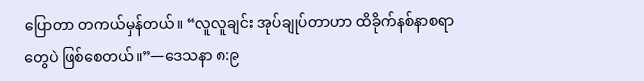ပြောတာ တကယ်မှန်တယ်။ “လူလူချင်း အုပ်ချုပ်တာဟာ ထိခိုက်နစ်နာစရာတွေပဲ ဖြစ်စေတယ်။”—ဒေသနာ ၈:၉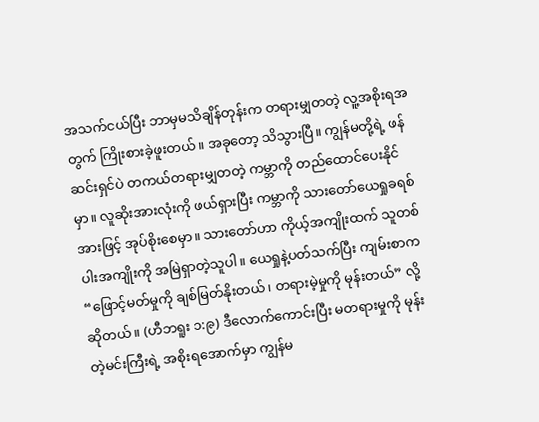အသက်ငယ်ပြီး ဘာမှမသိချိန်တုန်းက တရားမျှတတဲ့ လူ့အစိုးရအတွက် ကြိုးစားခဲ့ဖူးတယ်။ အခုတော့ သိသွားပြီ။ ကျွန်မတို့ရဲ့ ဖန်ဆင်းရှင်ပဲ တကယ်တရားမျှတတဲ့ ကမ္ဘာကို တည်ထောင်ပေးနိုင်မှာ။ လူဆိုးအားလုံးကို ဖယ်ရှားပြီး ကမ္ဘာကို သားတော်ယေရှုခရစ်အားဖြင့် အုပ်စိုးစေမှာ။ သားတော်ဟာ ကိုယ့်အကျိုးထက် သူတစ်ပါးအကျိုးကို အမြဲရှာတဲ့သူပါ။ ယေရှုနဲ့ပတ်သက်ပြီး ကျမ်းစာက “ဖြောင့်မတ်မှုကို ချစ်မြတ်နိုးတယ်၊ တရားမဲ့မှုကို မုန်းတယ်” လို့ဆိုတယ်။ (ဟီဘရူး ၁:၉) ဒီလောက်ကောင်းပြီး မတရားမှုကို မုန်းတဲ့မင်းကြီးရဲ့ အစိုးရအောက်မှာ ကျွန်မ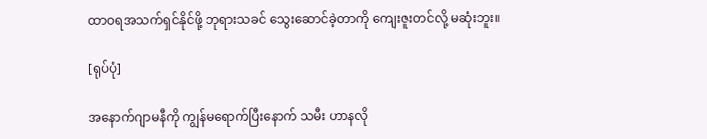ထာဝရအသက်ရှင်နိုင်ဖို့ ဘုရားသခင် သွေးဆောင်ခဲ့တာကို ကျေးဇူးတင်လို့ မဆုံးဘူး။

[ရုပ်ပုံ]

အနောက်ဂျာမနီကို ကျွန်မရောက်ပြီးနောက် သမီး ဟာနလို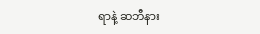ရာနဲ့ ဆဘီနား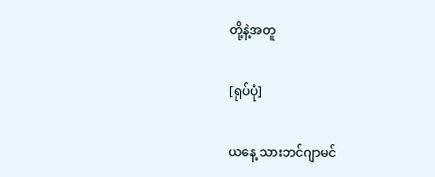တို့နဲ့အတူ

[ရုပ်ပုံ]

ယနေ့ သားဘင်ဂျာမင်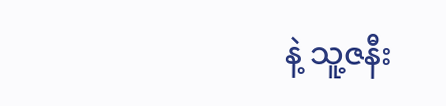နဲ့ သူ့ဇနီး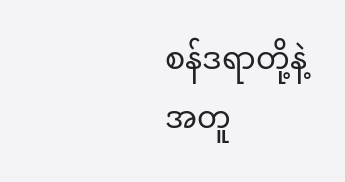စန်ဒရာတို့နဲ့အတူ